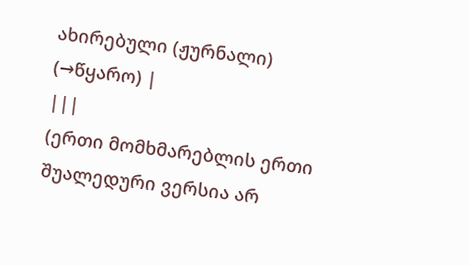ახირებული (ჟურნალი)
(→წყარო) |
|||
(ერთი მომხმარებლის ერთი შუალედური ვერსია არ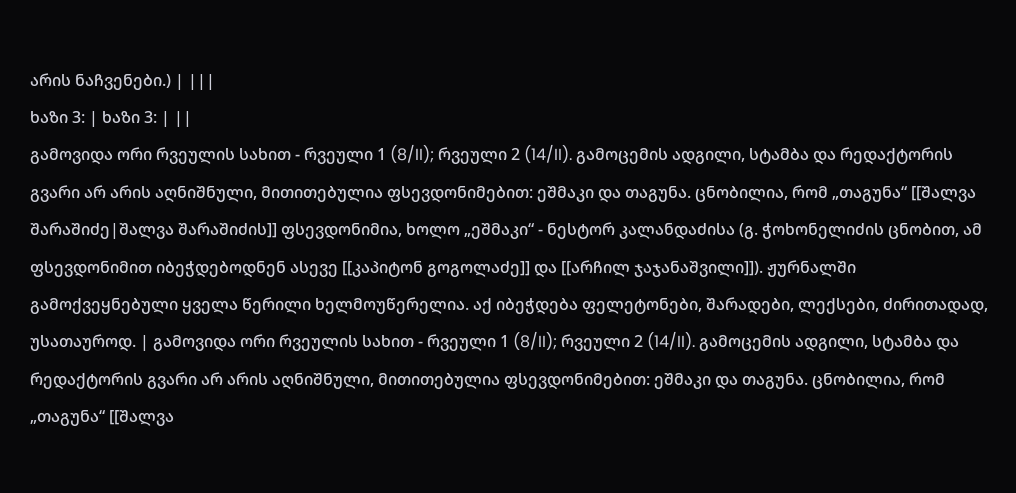არის ნაჩვენები.) | |||
ხაზი 3: | ხაზი 3: | ||
გამოვიდა ორი რვეულის სახით - რვეული 1 (8/II); რვეული 2 (14/II). გამოცემის ადგილი, სტამბა და რედაქტორის გვარი არ არის აღნიშნული, მითითებულია ფსევდონიმებით: ეშმაკი და თაგუნა. ცნობილია, რომ „თაგუნა“ [[შალვა შარაშიძე|შალვა შარაშიძის]] ფსევდონიმია, ხოლო „ეშმაკი“ - ნესტორ კალანდაძისა (გ. ჭოხონელიძის ცნობით, ამ ფსევდონიმით იბეჭდებოდნენ ასევე [[კაპიტონ გოგოლაძე]] და [[არჩილ ჯაჯანაშვილი]]). ჟურნალში გამოქვეყნებული ყველა წერილი ხელმოუწერელია. აქ იბეჭდება ფელეტონები, შარადები, ლექსები, ძირითადად, უსათაუროდ. | გამოვიდა ორი რვეულის სახით - რვეული 1 (8/II); რვეული 2 (14/II). გამოცემის ადგილი, სტამბა და რედაქტორის გვარი არ არის აღნიშნული, მითითებულია ფსევდონიმებით: ეშმაკი და თაგუნა. ცნობილია, რომ „თაგუნა“ [[შალვა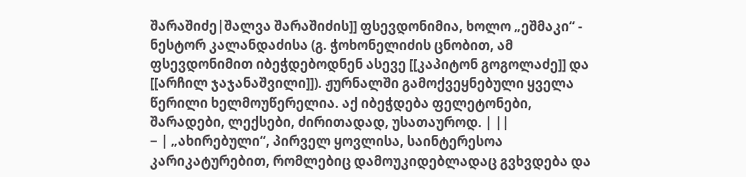შარაშიძე|შალვა შარაშიძის]] ფსევდონიმია, ხოლო „ეშმაკი“ - ნესტორ კალანდაძისა (გ. ჭოხონელიძის ცნობით, ამ ფსევდონიმით იბეჭდებოდნენ ასევე [[კაპიტონ გოგოლაძე]] და [[არჩილ ჯაჯანაშვილი]]). ჟურნალში გამოქვეყნებული ყველა წერილი ხელმოუწერელია. აქ იბეჭდება ფელეტონები, შარადები, ლექსები, ძირითადად, უსათაუროდ. | ||
− | „ახირებული“, პირველ ყოვლისა, საინტერესოა კარიკატურებით, რომლებიც დამოუკიდებლადაც გვხვდება და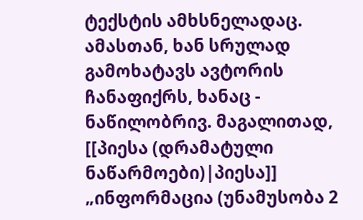ტექსტის ამხსნელადაც. ამასთან, ხან სრულად გამოხატავს ავტორის ჩანაფიქრს, ხანაც - ნაწილობრივ. მაგალითად, [[პიესა (დრამატული ნაწარმოები)|პიესა]] „ინფორმაცია (უნამუსობა 2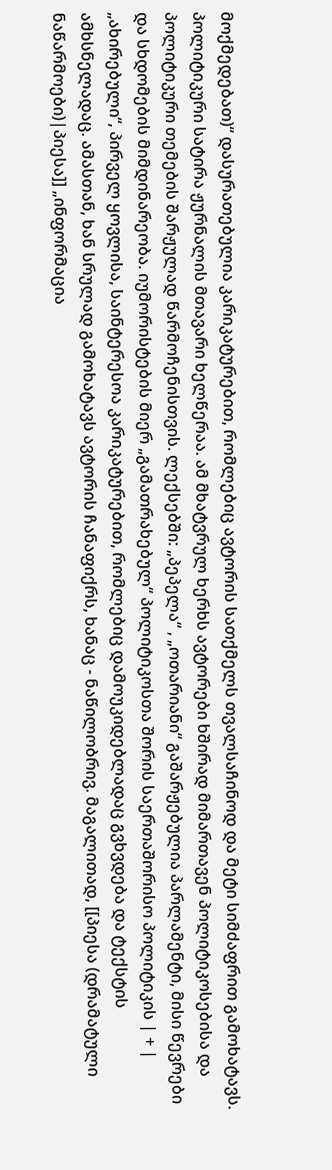მოქმედებათ)“ დასურათებულია კარიკატურებით, რომლებიც ავტორის სათქმელს თვალსაჩინოდ და მეტი სიმძაფრით გამოხატავს. პოლიტიკური სატირა ჟურნალის მთავარი ხელწერაა. ამ მხატვრულ ხერხს ავტორები ხშირად მიმართავენ პოლიტიკოსებისა და პოლიტიკური თემების შარჟულად წარმოჩენისთვის. ლექსებში: „პეპელა“ , „ოთარიანი“ გაშარჟებულია პარლამენტი, მისი წევრები და სხდომების მიმდინარეობა. იუმორისტების მიერ „გამათრახებულ“ პოლიტიკოსთა შორის საერთაშორისო პოლიტიკის | + | „ახირებული“, პირველ ყოვლისა, საინტერესოა კარიკატურებით, რომლებიც დამოუკიდებლადაც გვხვდება და ტექსტის ამხსნელადაც. ამასთან, ხან სრულად გამოხატავს ავტორის ჩანაფიქრს, ხანაც - ნაწილობრივ. მაგალითად, [[პიესა (დრამატული ნაწარმოები)|პიესა]] „ინფორმაცია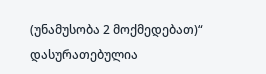(უნამუსობა 2 მოქმედებათ)“ დასურათებულია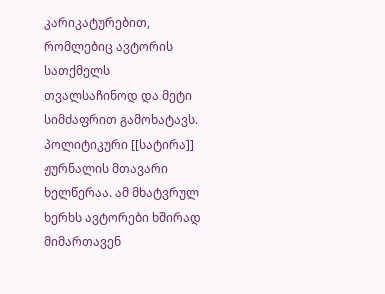კარიკატურებით, რომლებიც ავტორის სათქმელს თვალსაჩინოდ და მეტი სიმძაფრით გამოხატავს. პოლიტიკური [[სატირა]] ჟურნალის მთავარი ხელწერაა. ამ მხატვრულ ხერხს ავტორები ხშირად მიმართავენ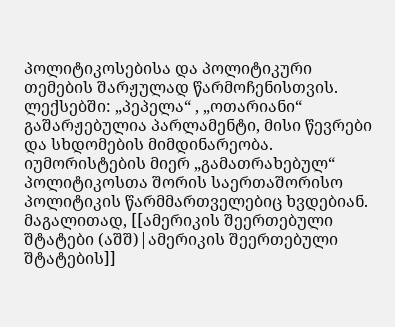პოლიტიკოსებისა და პოლიტიკური თემების შარჟულად წარმოჩენისთვის. ლექსებში: „პეპელა“ , „ოთარიანი“ გაშარჟებულია პარლამენტი, მისი წევრები და სხდომების მიმდინარეობა. იუმორისტების მიერ „გამათრახებულ“ პოლიტიკოსთა შორის საერთაშორისო პოლიტიკის წარმმართველებიც ხვდებიან. მაგალითად, [[ამერიკის შეერთებული შტატები (აშშ)|ამერიკის შეერთებული შტატების]]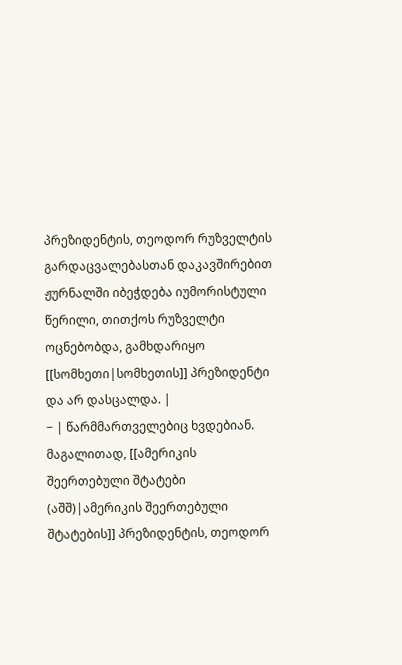პრეზიდენტის, თეოდორ რუზველტის გარდაცვალებასთან დაკავშირებით ჟურნალში იბეჭდება იუმორისტული წერილი, თითქოს რუზველტი ოცნებობდა, გამხდარიყო [[სომხეთი|სომხეთის]] პრეზიდენტი და არ დასცალდა. |
− | წარმმართველებიც ხვდებიან. მაგალითად, [[ამერიკის შეერთებული შტატები (აშშ)|ამერიკის შეერთებული შტატების]] პრეზიდენტის, თეოდორ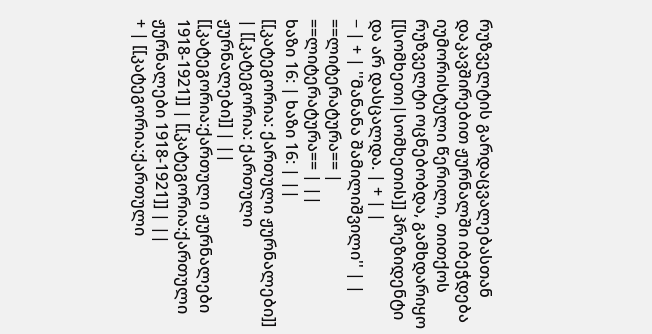რუზველტის გარდაცვალებასთან დაკავშირებით ჟურნალში იბეჭდება იუმორისტული წერილი, თითქოს რუზველტი ოცნებობდა, გამხდარიყო [[სომხეთი|სომხეთის]] პრეზიდენტი და არ დასცალდა. | + | |
− | + | ''მანანა შამილიშვილი'' | |
==ლიტერატურა== | ==ლიტერატურა== | ||
ხაზი 16: | ხაზი 16: | ||
[[კატეგორია: ქართული ჟურნალები]] | [[კატეგორია: ქართული ჟურნალები]] | ||
[[კატეგორია:ქართული ჟურნალები 1918-1921]] | [[კატეგორია:ქართული ჟურნალები 1918-1921]] | ||
+ | [[კატეგორია:ქართული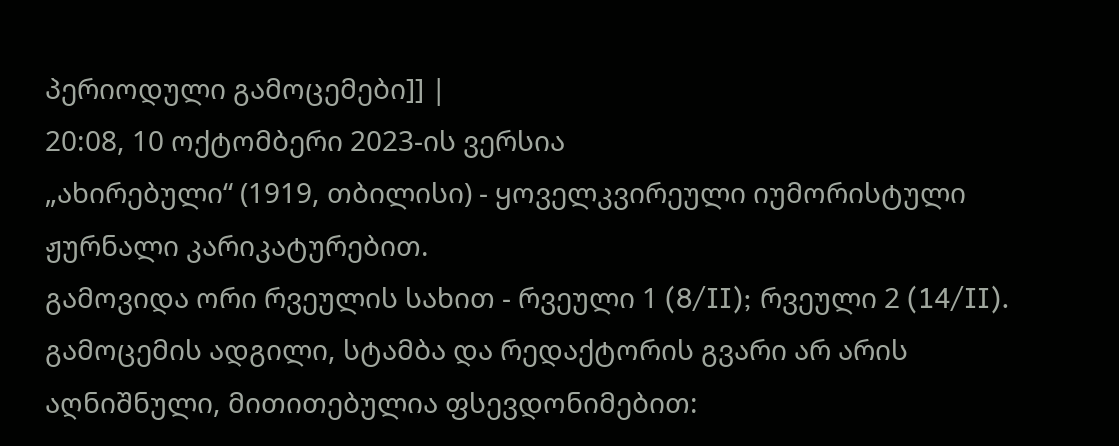პერიოდული გამოცემები]] |
20:08, 10 ოქტომბერი 2023-ის ვერსია
„ახირებული“ (1919, თბილისი) - ყოველკვირეული იუმორისტული ჟურნალი კარიკატურებით.
გამოვიდა ორი რვეულის სახით - რვეული 1 (8/II); რვეული 2 (14/II). გამოცემის ადგილი, სტამბა და რედაქტორის გვარი არ არის აღნიშნული, მითითებულია ფსევდონიმებით: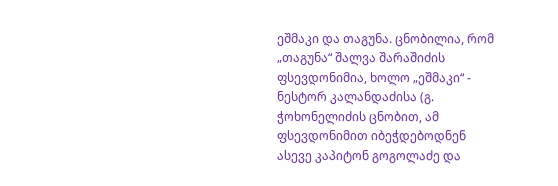ეშმაკი და თაგუნა. ცნობილია, რომ „თაგუნა“ შალვა შარაშიძის ფსევდონიმია, ხოლო „ეშმაკი“ - ნესტორ კალანდაძისა (გ. ჭოხონელიძის ცნობით, ამ ფსევდონიმით იბეჭდებოდნენ ასევე კაპიტონ გოგოლაძე და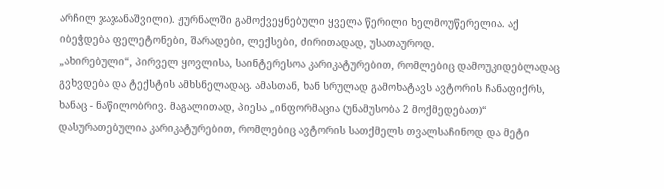არჩილ ჯაჯანაშვილი). ჟურნალში გამოქვეყნებული ყველა წერილი ხელმოუწერელია. აქ იბეჭდება ფელეტონები, შარადები, ლექსები, ძირითადად, უსათაუროდ.
„ახირებული“, პირველ ყოვლისა, საინტერესოა კარიკატურებით, რომლებიც დამოუკიდებლადაც გვხვდება და ტექსტის ამხსნელადაც. ამასთან, ხან სრულად გამოხატავს ავტორის ჩანაფიქრს, ხანაც - ნაწილობრივ. მაგალითად, პიესა „ინფორმაცია (უნამუსობა 2 მოქმედებათ)“ დასურათებულია კარიკატურებით, რომლებიც ავტორის სათქმელს თვალსაჩინოდ და მეტი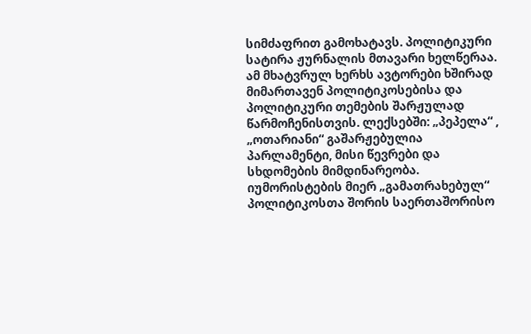სიმძაფრით გამოხატავს. პოლიტიკური სატირა ჟურნალის მთავარი ხელწერაა. ამ მხატვრულ ხერხს ავტორები ხშირად მიმართავენ პოლიტიკოსებისა და პოლიტიკური თემების შარჟულად წარმოჩენისთვის. ლექსებში: „პეპელა“ , „ოთარიანი“ გაშარჟებულია პარლამენტი, მისი წევრები და სხდომების მიმდინარეობა. იუმორისტების მიერ „გამათრახებულ“ პოლიტიკოსთა შორის საერთაშორისო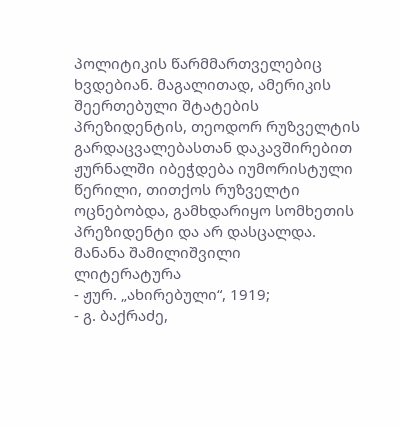პოლიტიკის წარმმართველებიც ხვდებიან. მაგალითად, ამერიკის შეერთებული შტატების პრეზიდენტის, თეოდორ რუზველტის გარდაცვალებასთან დაკავშირებით ჟურნალში იბეჭდება იუმორისტული წერილი, თითქოს რუზველტი ოცნებობდა, გამხდარიყო სომხეთის პრეზიდენტი და არ დასცალდა.
მანანა შამილიშვილი
ლიტერატურა
- ჟურ. „ახირებული“, 1919;
- გ. ბაქრაძე,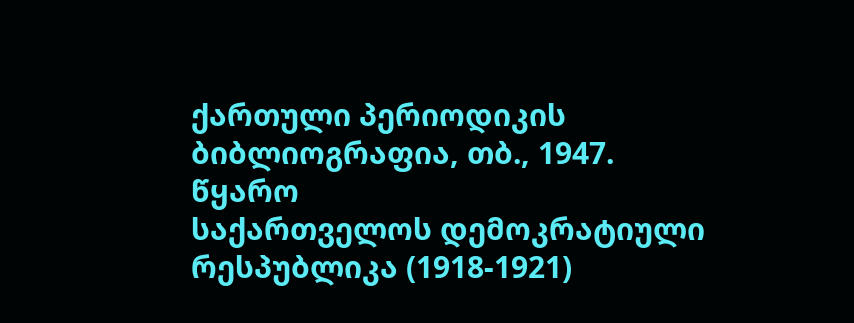ქართული პერიოდიკის ბიბლიოგრაფია, თბ., 1947.
წყარო
საქართველოს დემოკრატიული რესპუბლიკა (1918-1921)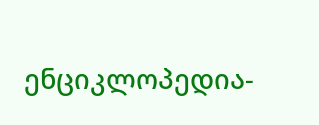ენციკლოპედია-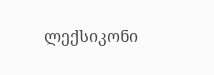ლექსიკონი